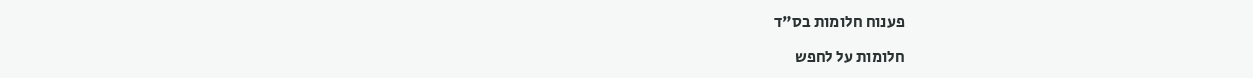פענוח חלומות בס"ד

חלומות על לחפש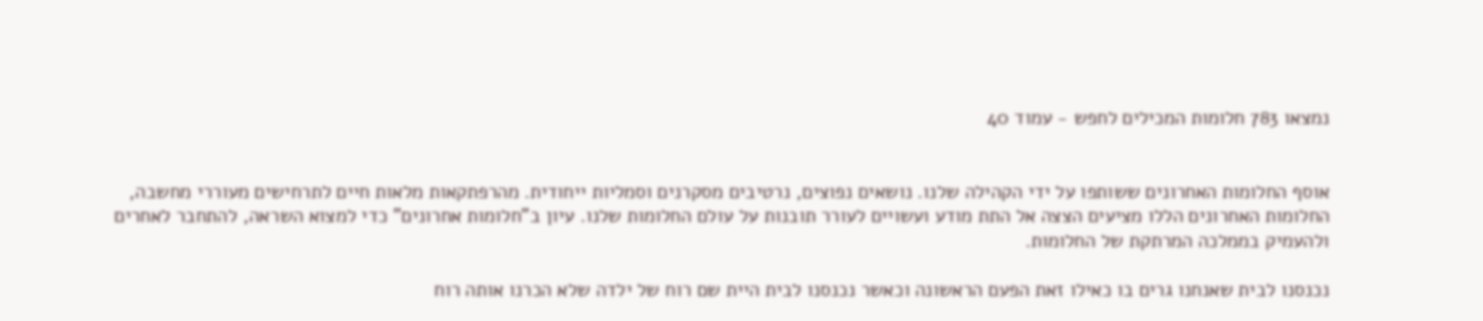נמצאו 783 חלומות המכילים לחפש - עמוד 40


אוסף החלומות האחרונים ששותפו על ידי הקהילה שלנו. נושאים נפוצים, נרטיבים מסקרנים וסמליות ייחודית. מהרפתקאות מלאות חיים לתרחישים מעוררי מחשבה, החלומות האחרונים הללו מציעים הצצה אל התת מודע ועשויים לעורר תובנות על עולם החלומות שלנו. עיון ב"חלומות אחרונים" כדי למצוא השראה, להתחבר לאחרים ולהעמיק בממלכה המרתקת של החלומות.

נכנסנו לבית שאנחנו גרים בו כאילו זאת הפעם הראשונה וכאשר נכנסנו לבית היית שם רוח של ילדה שלא הכרנו אותה רוח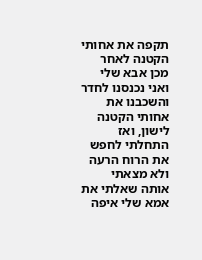תקפה את אחותי הקטנה לאחר מכן אבא שלי ואני נכנסנו לחדר והשכבנו את אחותי הקטנה לישון, ואז התחלתי לחפש את הרוח הרעה ולא מצאתי אותה שאלתי את אמא שלי איפה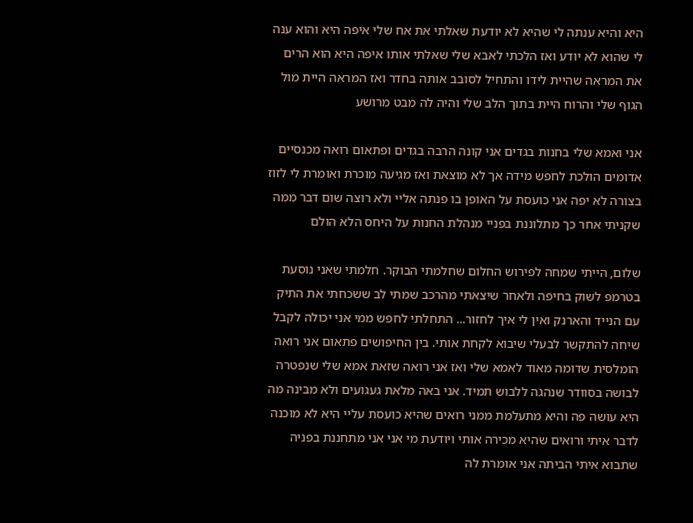היא והיא ענתה לי שהיא לא יודעת שאלתי את אח שלי איפה היא והוא ענה לי שהוא לא יודע ואז הלכתי לאבא שלי שאלתי אותו איפה היא הוא הרים את המראה שהיית לידו והתחיל לסובב אותה בחדר ואז המראה היית מול הגוף שלי והרוח היית בתוך הלב שלי והיה לה מבט מרושע

אני ואמא שלי בחנות בגדים אני קונה הרבה בגדים ופתאום רואה מכנסיים אדומים הולכת לחפש מידה אך לא מוצאת ואז מגיעה מוכרת ואומרת לי לזוז בצורה לא יפה אני כועסת על האופן בו פנתה אליי ולא רוצה שום דבר ממה שקניתי אחר כך מתלוננת בפניי מנהלת החנות על היחס הלא הולם

שלום, הייתי שמחה לפירוש החלום שחלמתי הבוקר. חלמתי שאני נוסעת בטרמפ לשוק בחיפה ולאחר שיצאתי מהרכב שמתי לב ששכחתי את התיק עם הנייד והארנק ואין לי איך לחזור... התחלתי לחפש ממי אני יכולה לקבל שיחה להתקשר לבעלי שיבוא לקחת אותי. בין החיפושים פתאום אני רואה הומלסית שדומה מאוד לאמא שלי ואז אני רואה שזאת אמא שלי שנפטרה לבושה בסוודר שנהגה ללבוש תמיד. אני באה מלאת געגועים ולא מבינה מה היא עושה פה והיא מתעלמת ממני רואים שהיא כועסת עליי היא לא מוכנה לדבר איתי ורואים שהיא מכירה אותי ויודעת מי אני אני מתחננת בפניה שתבוא איתי הביתה אני אומרת לה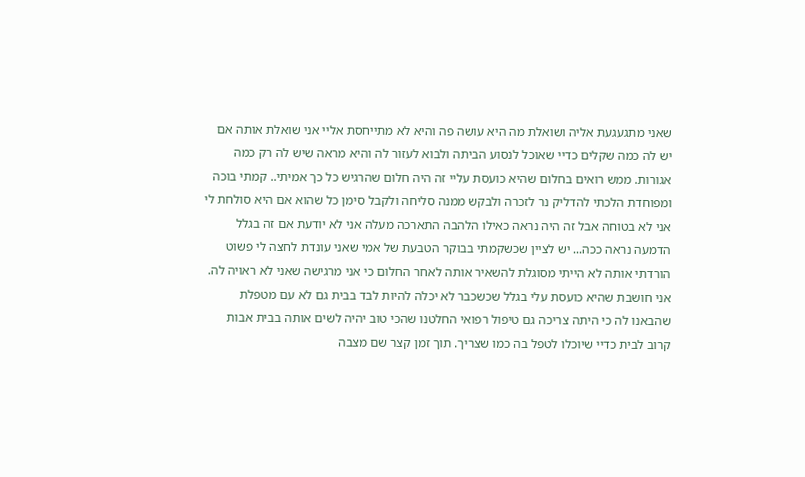שאני מתגעגעת אליה ושואלת מה היא עושה פה והיא לא מתייחסת אליי אני שואלת אותה אם יש לה כמה שקלים כדיי שאוכל לנסוע הביתה ולבוא לעזור לה והיא מראה שיש לה רק כמה אגורות. ממש רואים בחלום שהיא כועסת עליי זה היה חלום שהרגיש כל כך אמיתי.. קמתי בוכה ומפוחדת הלכתי להדליק נר לזכרה ולבקש ממנה סליחה ולקבל סימן כל שהוא אם היא סולחת לי אני לא בטוחה אבל זה היה נראה כאילו הלהבה התארכה מעלה אני לא יודעת אם זה בגלל הדמעה נראה ככה... יש לציין שכשקמתי בבוקר הטבעת של אמי שאני עונדת לחצה לי פשוט הורדתי אותה לא הייתי מסוגלת להשאיר אותה לאחר החלום כי אני מרגישה שאני לא ראויה לה. אני חושבת שהיא כועסת עלי בגלל שכשכבר לא יכלה להיות לבד בבית גם לא עם מטפלת שהבאנו לה כי היתה צריכה גם טיפול רפואי החלטנו שהכי טוב יהיה לשים אותה בבית אבות קרוב לבית כדיי שיוכלו לטפל בה כמו שצריך. תוך זמן קצר שם מצבה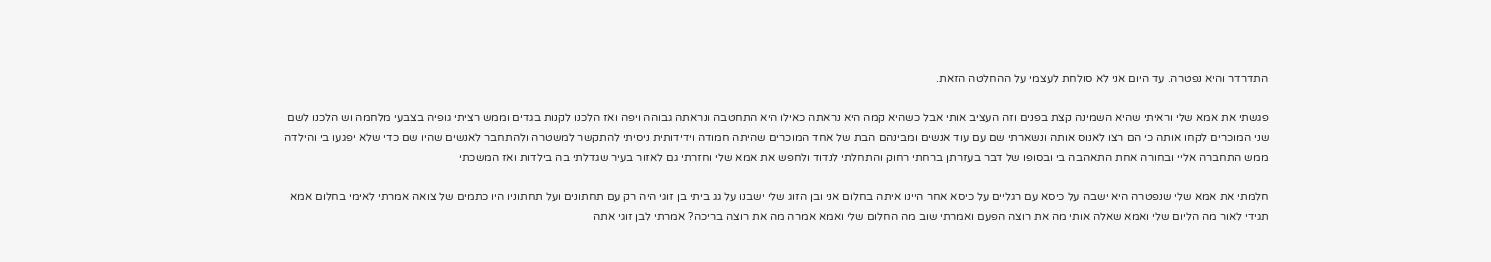התדרדר והיא נפטרה. עד היום אני לא סולחת לעצמי על ההחלטה הזאת.

פגשתי את אמא שלי וראיתי שהיא השמינה קצת בפנים וזה העציב אותי אבל כשהיא קמה היא נראתה כאילו היא התחטבה ונראתה גבוהה ויפה ואז הלכנו לקנות בגדים וממש רציתי גופיה בצבעי מלחמה וש הלכנו לשם שני המוכרים לקחו אותה כי הם רצו לאנוס אותה ונשארתי שם עם עוד אנשים ומבינהם הבת של אחד המוכרים שהיתה חמודה וידידותית ניסיתי להתקשר למשטרה ולהתחבר לאנשים שהיו שם כדי שלא יפגעו בי והילדה ממש התחברה אליי ובחורה אחת התאהבה בי ובסופו של דבר בעזרתן ברחתי רחוק והתחלתי לנדוד ולחפש את אמא שלי וחזרתי גם לאזור בעיר שגדלתי בה בילדות ואז המשכתי

חלמתי את אמא שלי שנפטרה היא ישבה על כיסא עם רגליים על כיסא אחר היינו איתה בחלום אני ובן הזוג שלי ישבנו על גג ביתי בן זוגי היה רק עם תחתונים ועל תחתוניו היו כתמים של צואה אמרתי לאימי בחלום אמא תגידי לאור מה הליום שלי ואמא שאלה אותי מה את רוצה הפעם ואמרתי שוב מה החלום שלי ואמא אמרה מה את רוצה בריכה? אמרתי לבן זוגי אתה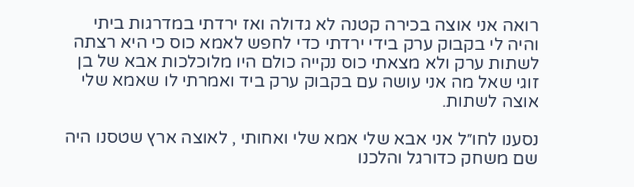רואה אני אוצה בכירה קטנה לא גדולה ואז ירדתי במדרגות ביתי והיה לי בקבוק ערק בידי ירדתי כדי לחפש לאמא כוס כי היא רצתה לשתות ערק ולא מצאתי כוס נקייה כולם היו מלוכלכות אבא של בן זוגי שאל מה אני עושה עם בקבוק ערק ביד ואמרתי לו שאמא שלי אוצה לשתות.

נסענו לחו״ל אני אבא שלי אמא שלי ואחותי , לאוצה ארץ שטסנו היה שם משחק כדורגל והלכנו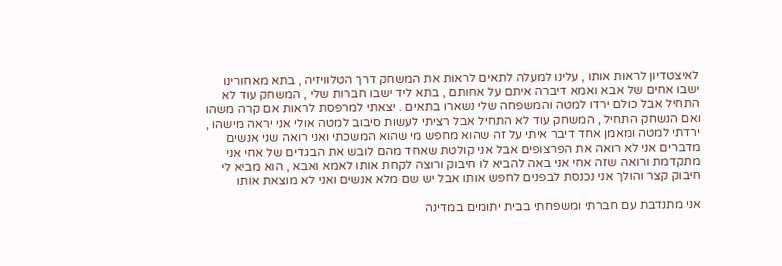לאיצטדיון לראות אותו , עלינו למעלה לתאים לראות את המשחק דרך הטלוויזיה , בתא מאחורינו ישבו אחים של אבא ואמא דיברה איתם על אחותם , בתא ליד ישבו חברות שלי , המשחק עוד לא התחיל אבל כולם ירדו למטה והמשפחה שלי נשארו בתאים . יצאתי למרפסת לראות אם קרה משהו ואם הנשחק התחיל , המשחק עוד לא התחיל אבל רציתי לעשות סיבוב למטה אולי אני יראה מישהו , ירדתי למטה ומאמן אחד דיבר איתי על זה שהוא מחפש מי שהוא המשכתי ואני רואה שני אנשים מדברים אני לא רואה את הפרצופים אבל אני קולטת שאחד מהם לובש את הבגדים של אחי אני מתקדמת ורואה שזה אחי אני באה להביא לו חיבוק ורוצה לקחת אותו לאמא ואבא , הוא מביא לי חיבוק קצר והולך אני נכנסת לבפנים לחפש אותו אבל יש שם מלא אנשים ואני לא מוצאת אותו

אני מתנדבת עם חברתי ומשפחתי בבית יתומים במדינה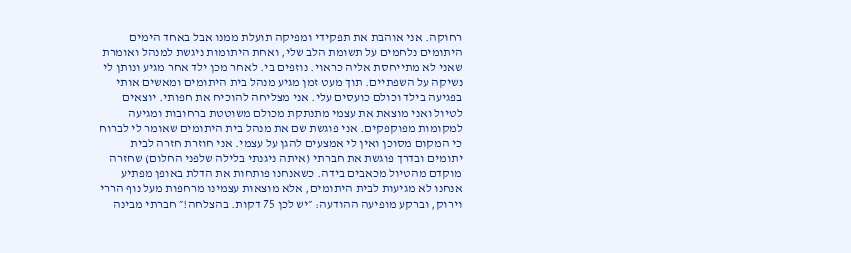רחוקה. אני אוהבת את תפקידי ומפיקה תועלת ממנו אבל באחד הימים היתומים נלחמים על תשומת הלב שלי, ואחת היתומות ניגשת למנהל ואומרת שאני לא מתייחסת אליה כראוי. נוזפים בי. לאחר מכן ילד אחר מגיע ונותן לי נשיקה על השפתיים. תוך מעט זמן מגיע מנהל בית היתומים ומאשים אותי בפגיעה בילד וכולם כועסים עלי. אני מצליחה להוכיח את חפותי. יוצאים לטיול ואני מוצאת את עצמי מתנתקת מכולם משוטטת ברחובות ומגיעה למקומות מפוקפקים. אני פוגשת שם את מנהל בית היתומים שאומר לי לברוח כי המקום מסוכן ואין לי אמצעים להגן על עצמי. אני חוזרת חזרה לבית יתומים ובדרך פוגשת את חברתי (איתה ניגנתי בלילה שלפני החלום) שחזרה מוקדם מהטיול מכאבים בידה. כשאנחנו פותחות את הדלת באופן מפתיע אנחנו לא מגיעות לבית היתומים, אלא מוצאות עצמינו מרחפות מעל נוף הררי וירוק, וברקע מופיעה ההודעה: ״יש לכן 75 דקות. בהצלחה!״ חברתי מבינה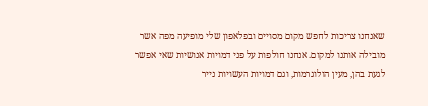שאנחנו צריכות לחפש מקום מסויים ובפלאפון שלי מופיעה מפה אשר מובילה אותנו למקום. אנחנו חולפות על פני דמויות אנושיות שאי אפשר לגעת בהן, מעין הולוגרמות, וגם דמויות העשויות נייר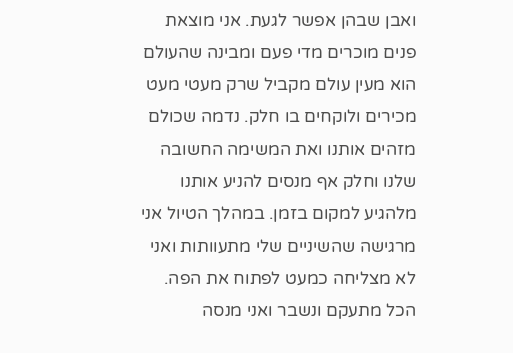ואבן שבהן אפשר לגעת. אני מוצאת פנים מוכרים מדי פעם ומבינה שהעולם הוא מעין עולם מקביל שרק מעטי מעט מכירים ולוקחים בו חלק. נדמה שכולם מזהים אותנו ואת המשימה החשובה שלנו וחלק אף מנסים להניע אותנו מלהגיע למקום בזמן. במהלך הטיול אני מרגישה שהשיניים שלי מתעוותות ואני לא מצליחה כמעט לפתוח את הפה. הכל מתעקם ונשבר ואני מנסה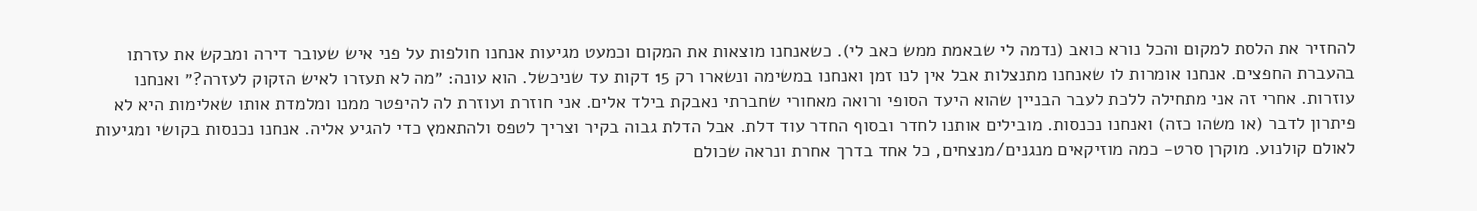להחזיר את הלסת למקום והכל נורא כואב (נדמה לי שבאמת ממש כאב לי). כשאנחנו מוצאות את המקום וכמעט מגיעות אנחנו חולפות על פני איש שעובר דירה ומבקש את עזרתו בהעברת החפצים. אנחנו אומרות לו שאנחנו מתנצלות אבל אין לנו זמן ואנחנו במשימה ונשארו רק 15 דקות עד שניכשל. הוא עונה: ״מה לא תעזרו לאיש הזקוק לעזרה?״ ואנחנו עוזרות. אחרי זה אני מתחילה ללכת לעבר הבניין שהוא היעד הסופי ורואה מאחורי שחברתי נאבקת בילד אלים. אני חוזרת ועוזרת לה להיפטר ממנו ומלמדת אותו שאלימות היא לא פיתרון לדבר (או משהו כזה) ואנחנו נכנסות. מובילים אותנו לחדר ובסוף החדר עוד דלת. אבל הדלת גבוה בקיר וצריך לטפס ולהתאמץ כדי להגיע אליה. אנחנו נכנסות בקושי ומגיעות לאולם קולנוע. מוקרן סרט- כמה מוזיקאים מנגנים/מנצחים, כל אחד בדרך אחרת ונראה שכולם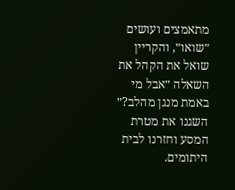מתאמצים ועושים ״שואו״, והקריין שואל את הקהל את השאלה ״אבל מי באמת מנגן מהלב?״ השגנו את מטרת המסע וחזרנו לבית היתומים.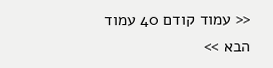<< עמוד קודם 40 עמוד הבא >>